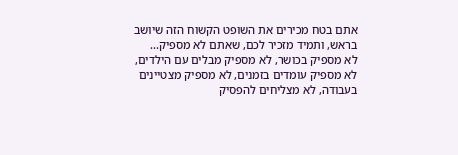אתם בטח מכירים את השופט הקשוח הזה שיושב בראש, ותמיד מזכיר לכם, שאתם לא מספיק...
לא מספיק בכושר, לא מספיק מבלים עם הילדים, לא מספיק עומדים בזמנים, לא מספיק מצטיינים בעבודה, לא מצליחים להפסיק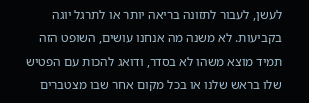לעשן, לעבור לתזונה בריאה יותר או לתרגל יוגה בקביעות. לא משנה מה אנחנו עושים, השופט הזה תמיד מוצא משהו לא בסדר, ודואג להכות עם הפטיש שלו בראש שלנו או בכל מקום אחר שבו מצטברים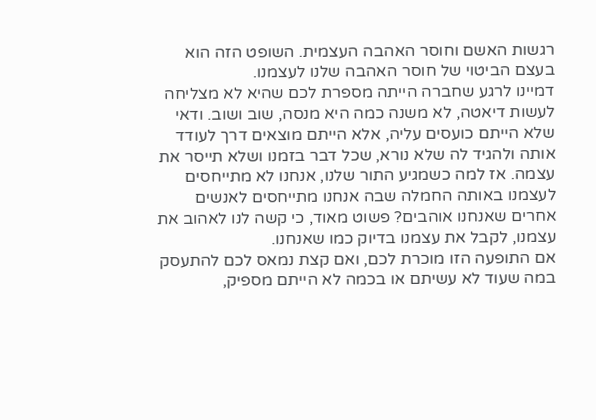רגשות האשם וחוסר האהבה העצמית. השופט הזה הוא בעצם הביטוי של חוסר האהבה שלנו לעצמנו.
דמיינו לרגע שחברה הייתה מספרת לכם שהיא לא מצליחה לעשות דיאטה, לא משנה כמה היא מנסה, שוב ושוב. ודאי שלא הייתם כועסים עליה, אלא הייתם מוצאים דרך לעודד אותה ולהגיד לה שלא נורא, שכל דבר בזמנו ושלא תייסר את עצמה. אז למה כשמגיע התור שלנו, אנחנו לא מתייחסים לעצמנו באותה החמלה שבה אנחנו מתייחסים לאנשים אחרים שאנחנו אוהבים? פשוט מאוד, כי קשה לנו לאהוב את עצמנו, לקבל את עצמנו בדיוק כמו שאנחנו.
אם התופעה הזו מוכרת לכם, ואם קצת נמאס לכם להתעסק במה שעוד לא עשיתם או בכמה לא הייתם מספיק,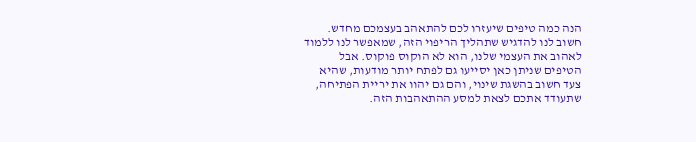הנה כמה טיפים שיעזרו לכם להתאהב בעצמכם מחדש. חשוב לנו להדגיש שתהליך הריפוי הזה, שמאפשר לנו ללמוד לאהוב את העצמי שלנו, הוא לא הוקוס פוקוס. אבל הטיפים שניתן כאן יסייעו גם לפתח יותר מודעות, שהיא צעד חשוב בהשגת שינוי, והם גם יהוו את יריית הפתיחה, שתעודד אתכם לצאת למסע ההתאהבות הזה.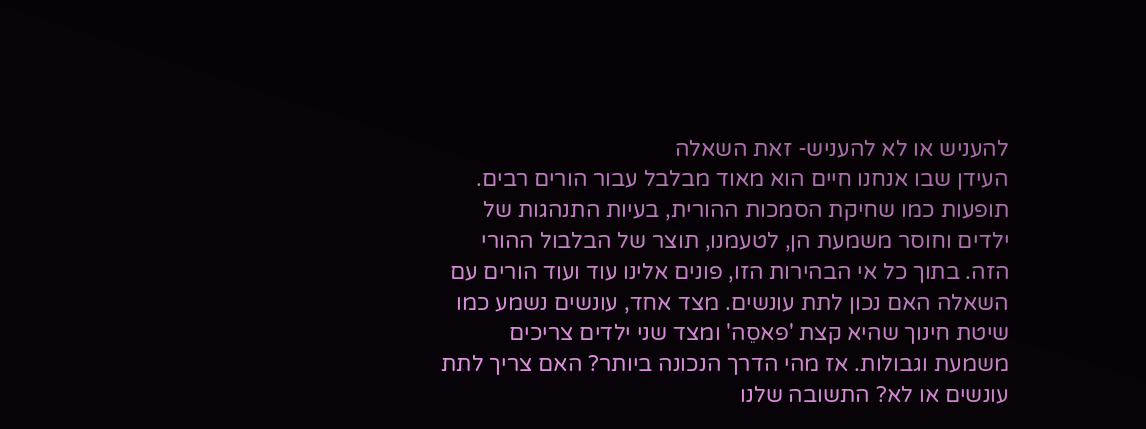להעניש או לא להעניש- זאת השאלה
העידן שבו אנחנו חיים הוא מאוד מבלבל עבור הורים רבים. תופעות כמו שחיקת הסמכות ההורית, בעיות התנהגות של ילדים וחוסר משמעת הן, לטעמנו, תוצר של הבלבול ההורי הזה. בתוך כל אי הבהירות הזו, פונים אלינו עוד ועוד הורים עם השאלה האם נכון לתת עונשים. מצד אחד, עונשים נשמע כמו שיטת חינוך שהיא קצת 'פאסֵה' ומצד שני ילדים צריכים משמעת וגבולות. אז מהי הדרך הנכונה ביותר? האם צריך לתת עונשים או לא? התשובה שלנו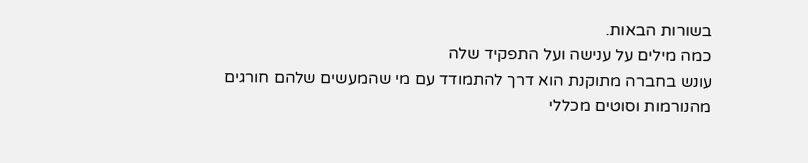בשורות הבאות.
כמה מילים על ענישה ועל התפקיד שלה
עונש בחברה מתוקנת הוא דרך להתמודד עם מי שהמעשים שלהם חורגים מהנורמות וסוטים מכללי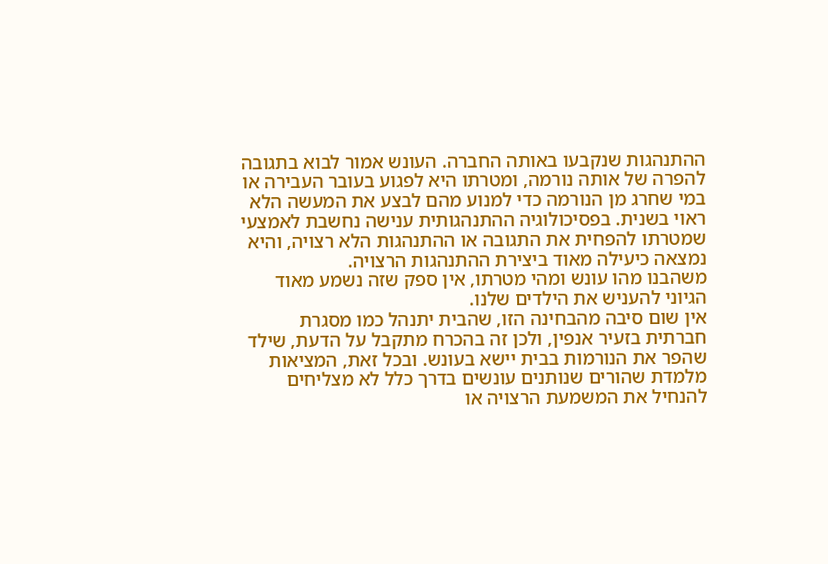ההתנהגות שנקבעו באותה החברה. העונש אמור לבוא בתגובה להפרה של אותה נורמה, ומטרתו היא לפגוע בעובר העבירה או במי שחרג מן הנורמה כדי למנוע מהם לבצע את המעשה הלא ראוי בשנית. בפסיכולוגיה ההתנהגותית ענישה נחשבת לאמצעי שמטרתו להפחית את התגובה או ההתנהגות הלא רצויה, והיא נמצאה כיעילה מאוד ביצירת ההתנהגות הרצויה.
משהבנו מהו עונש ומהי מטרתו, אין ספק שזה נשמע מאוד הגיוני להעניש את הילדים שלנו.
אין שום סיבה מהבחינה הזו, שהבית יתנהל כמו מסגרת חברתית בזעיר אנפין, ולכן זה בהכרח מתקבל על הדעת, שילד שהפר את הנורמות בבית יישא בעונש. ובכל זאת, המציאות מלמדת שהורים שנותנים עונשים בדרך כלל לא מצליחים להנחיל את המשמעת הרצויה או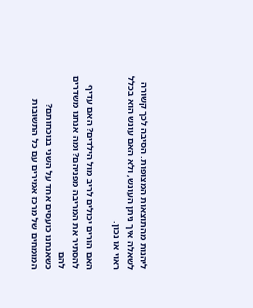ליהנות מהתוצאות המצופות. הסיבה לכך קשורה לשאלה איך ניתן העונש, ולא האם עונש הוא בכלל ראוי או נכון.

האם הורים יכולים לריב מול הילדים? האם עדיף להסתיר את המריבה מפניהם? ומה אנחנו משדרים להם
כשאנחנו כועסים אחד על השני בנוכחותם? המומחים של מרכז אמירים עם כל התשובות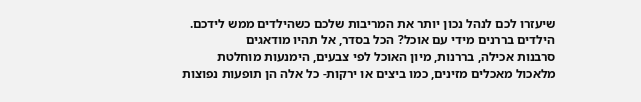שיעזרו לכם לנהל נכון יותר את המריבות שלכם כשהילדים ממש לידכם.
הילדים בררנים מידי עם אוכל? הכל בסדר, אל תהיו מודאגים
סרבנות אכילה, בררנות, מיון האוכל לפי צבעים, הימנעות מוחלטת מלאכול מאכלים מזינים, כמו ביצים או ירקות- כל אלה הן תופעות נפוצות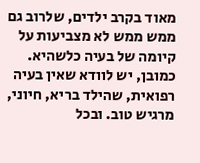מאוד בקרב ילדים, שלרוב גם ממש ממש לא מצביעות על קיומה של בעיה כלשהיא. כמובן, יש לוודא שאין בעיה רפואית, שהילד בריא, חיוני, מרגיש טוב. ובכל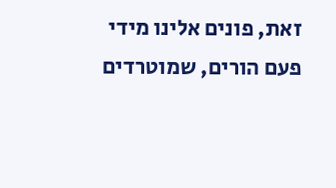זאת, פונים אלינו מידי פעם הורים, שמוטרדים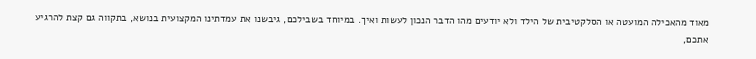מאוד מהאכילה המועטה או הסלקטיבית של הילד ולא יודעים מהו הדבר הנכון לעשות ואיך. במיוחד בשבילכם, גיבשנו את עמדתינו המקצועית בנושא, בתקווה גם קצת להרגיע אתכם,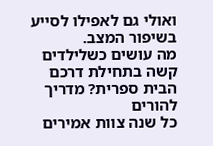ואולי גם לאפילו לסייע בשיפור המצב.
מה עושים כשלילדים קשה בתחילת דרכם הבית ספרית? מדריך להורים
כל שנה צוות אמירים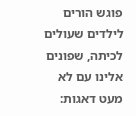פוגש הורים לילדים שעולים לכיתה, שפונים אלינו עם לא מעט דאגות: